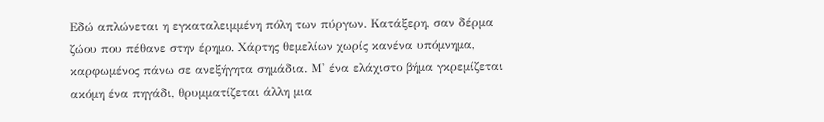Εδώ απλώνεται η εγκαταλειμμένη πόλη των πύργων. Κατάξερη, σαν δέρμα ζώου που πέθανε στην έρημο. Χάρτης θεμελίων χωρίς κανένα υπόμνημα, καρφωμένος πάνω σε ανεξήγητα σημάδια. Μ' ένα ελάχιστο βήμα γκρεμίζεται ακόμη ένα πηγάδι, θρυμματίζεται άλλη μια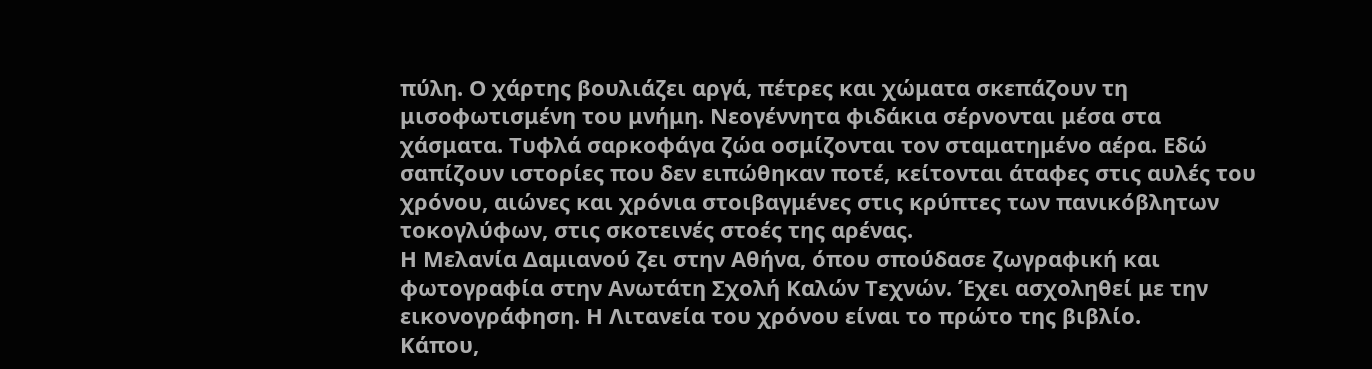πύλη. Ο χάρτης βουλιάζει αργά, πέτρες και χώματα σκεπάζουν τη μισοφωτισμένη του μνήμη. Νεογέννητα φιδάκια σέρνονται μέσα στα χάσματα. Τυφλά σαρκοφάγα ζώα οσμίζονται τον σταματημένο αέρα. Εδώ σαπίζουν ιστορίες που δεν ειπώθηκαν ποτέ, κείτονται άταφες στις αυλές του χρόνου, αιώνες και χρόνια στοιβαγμένες στις κρύπτες των πανικόβλητων τοκογλύφων, στις σκοτεινές στοές της αρένας.
Η Μελανία Δαμιανού ζει στην Αθήνα, όπου σπούδασε ζωγραφική και φωτογραφία στην Ανωτάτη Σχολή Καλών Τεχνών. Έχει ασχοληθεί με την εικονογράφηση. Η Λιτανεία του χρόνου είναι το πρώτο της βιβλίο.
Κάπου,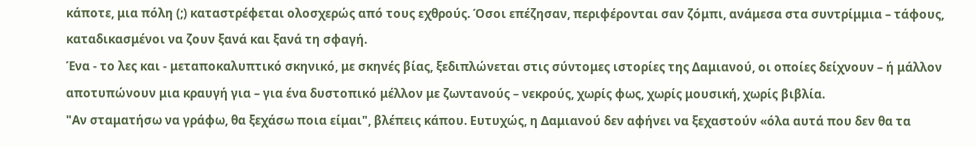κάποτε, μια πόλη (;) καταστρέφεται ολοσχερώς από τους εχθρούς. Όσοι επέζησαν, περιφέρονται σαν ζόμπι, ανάμεσα στα συντρίμμια – τάφους, καταδικασμένοι να ζουν ξανά και ξανά τη σφαγή.
Ένα - το λες και - μεταποκαλυπτικό σκηνικό, με σκηνές βίας, ξεδιπλώνεται στις σύντομες ιστορίες της Δαμιανού, οι οποίες δείχνουν – ή μάλλον αποτυπώνουν μια κραυγή για – για ένα δυστοπικό μέλλον με ζωντανούς – νεκρούς, χωρίς φως, χωρίς μουσική, χωρίς βιβλία.
"Αν σταματήσω να γράφω, θα ξεχάσω ποια είμαι", βλέπεις κάπου. Ευτυχώς, η Δαμιανού δεν αφήνει να ξεχαστούν «όλα αυτά που δεν θα τα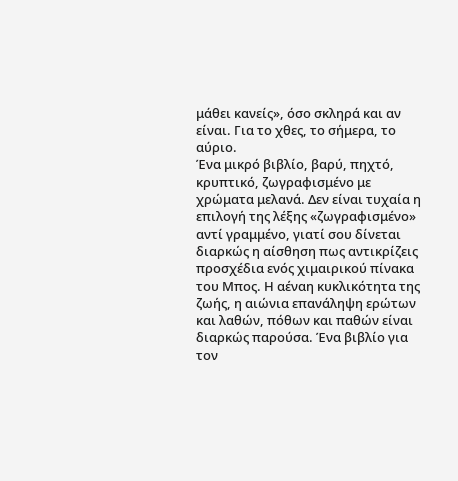μάθει κανείς», όσο σκληρά και αν είναι. Για το χθες, το σήμερα, το αύριο.
Ένα μικρό βιβλίο, βαρύ, πηχτό, κρυπτικό, ζωγραφισμένο με χρώματα μελανά. Δεν είναι τυχαία η επιλογή της λέξης «ζωγραφισμένο» αντί γραμμένο, γιατί σου δίνεται διαρκώς η αίσθηση πως αντικρίζεις προσχέδια ενός χιμαιρικού πίνακα του Μπος. Η αέναη κυκλικότητα της ζωής, η αιώνια επανάληψη ερώτων και λαθών, πόθων και παθών είναι διαρκώς παρούσα. Ένα βιβλίο για τον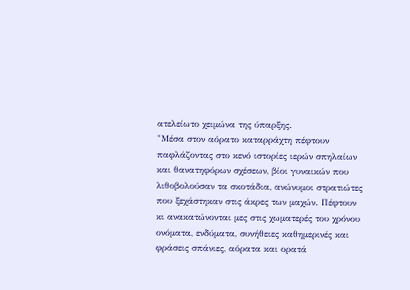ατελείωτο χειμώνα της ύπαρξης.
"Μέσα στον αόρατο καταρράχτη πέφτουν παφλάζοντας στο κενό ιστορίες ιερών σπηλαίων και θανατηφόρων σχέσεων, βίοι γυναικών που λιθοβολούσαν τα σκοτάδια, ανώνυμοι στρατιώτες που ξεχάστηκαν στις άκρες των μαχών. Πέφτουν κι ανακατώνονται μες στις χωματερές του χρόνου ονόματα, ενδύματα, συνήθειες καθημερινές και φράσεις σπάνιες, αόρατα και ορατά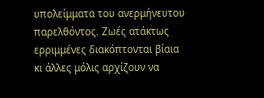υπολείμματα του ανερμήνευτου παρελθόντος. Ζωές ατάκτως ερριμμένες διακόπτονται βίαια κι άλλες μόλις αρχίζουν να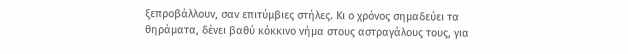ξεπροβάλλουν, σαν επιτύμβιες στήλες. Κι ο χρόνος σημαδεύει τα θηράματα, δένει βαθύ κόκκινο νήμα στους αστραγάλους τους, για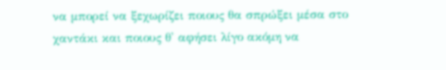να μπορεί να ξεχωρίζει ποιους θα σπρώξει μέσα στο χαντάκι και ποιους θ' αφήσει λίγο ακόμη να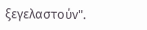ξεγελαστούν".